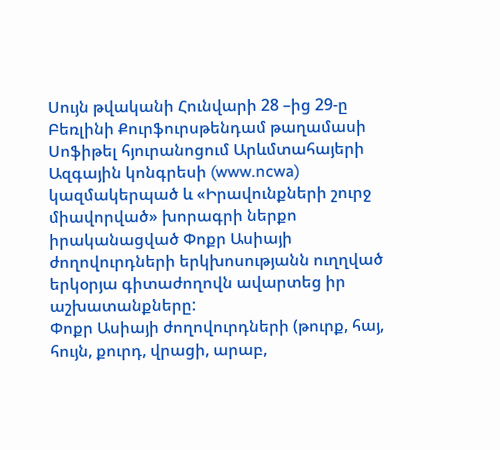Սույն թվականի Հունվարի 28 –ից 29-ը Բեռլինի Քուրֆուրսթենդամ թաղամասի Սոֆիթել հյուրանոցում Արևմտահայերի Ազգային կոնգրեսի (www.ncwa) կազմակերպած և «Իրավունքների շուրջ միավորված» խորագրի ներքո իրականացված Փոքր Ասիայի ժողովուրդների երկխոսությանն ուղղված երկօրյա գիտաժողովն ավարտեց իր աշխատանքները:
Փոքր Ասիայի ժողովուրդների (թուրք, հայ, հույն, քուրդ, վրացի, արաբ,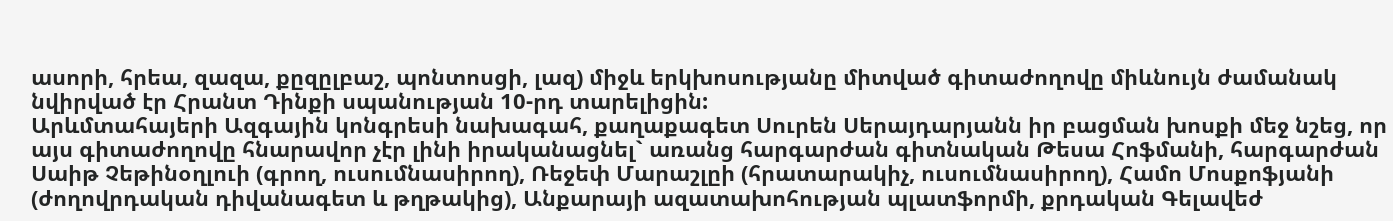ասորի, հրեա, զազա, քըզըլբաշ, պոնտոսցի, լազ) միջև երկխոսությանը միտված գիտաժողովը միևնույն ժամանակ նվիրված էր Հրանտ Դինքի սպանության 10-րդ տարելիցին:
Արևմտահայերի Ազգային կոնգրեսի նախագահ, քաղաքագետ Սուրեն Սերայդարյանն իր բացման խոսքի մեջ նշեց, որ այս գիտաժողովը հնարավոր չէր լինի իրականացնել` առանց հարգարժան գիտնական Թեսա Հոֆմանի, հարգարժան Սաիթ Չեթինօղլուի (գրող, ուսումնասիրող), Ռեջեփ Մարաշլըի (հրատարակիչ, ուսումնասիրող), Համո Մոսքոֆյանի (ժողովրդական դիվանագետ և թղթակից), Անքարայի ազատախոհության պլատֆորմի, քրդական Գելավեժ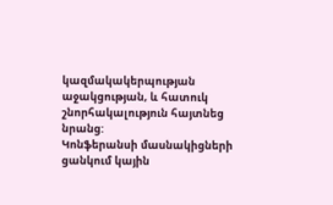կազմակակերպության աջակցության, և հատուկ շնորհակալություն հայտնեց նրանց:
Կոնֆերանսի մասնակիցների ցանկում կային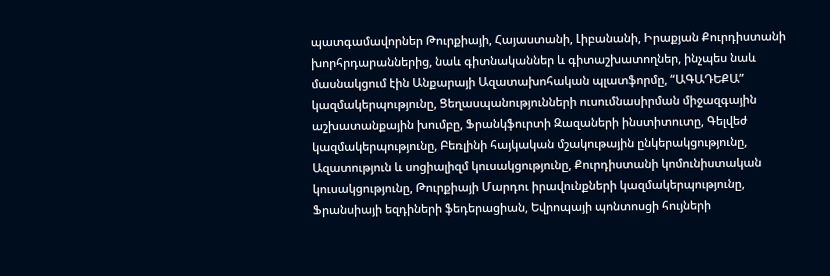պատգամավորներ Թուրքիայի, Հայաստանի, Լիբանանի, Իրաքյան Քուրդիստանի խորհրդարաններից, նաև գիտնականներ և գիտաշխատողներ, ինչպես նաև մասնակցում էին Անքարայի Ազատախոհական պլատֆորմը, “ԱԳԱԴԵՔԱ” կազմակերպությունը, Ցեղասպանությունների ուսումնասիրման միջազգային աշխատանքային խումբը, Ֆրանկֆուրտի Զազաների ինստիտուտը, Գելվեժ կազմակերպությունը, Բեռլինի հայկական մշակութային ընկերակցությունը, Ազատություն և սոցիալիզմ կուսակցությունը, Քուրդիստանի կոմունիստական կուսակցությունը, Թուրքիայի Մարդու իրավունքների կազմակերպությունը, Ֆրանսիայի եզդիների ֆեդերացիան, Եվրոպայի պոնտոսցի հույների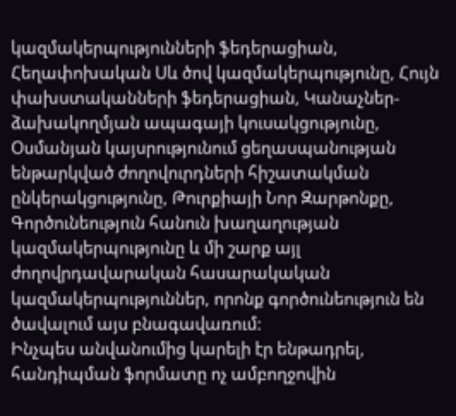կազմակերպությունների ֆեդերացիան, Հեղափոխական Սև ծով կազմակերպությունը, Հույն փախստականների ֆեդերացիան, Կանաչներ- ձախակողմյան ապագայի կուսակցությունը, Օսմանյան կայսրությունում ցեղասպանության ենթարկված ժողովուրդների հիշատակման ընկերակցությունը, Թուրքիայի Նոր Զարթոնքը, Գործունեություն հանուն խաղաղության կազմակերպությունը և մի շարք այլ ժողովրդավարական հասարակական կազմակերպություններ, որոնք գործունեություն են ծավալում այս բնագավառում:
Ինչպես անվանումից կարելի էր ենթադրել, հանդիպման ֆորմատը ոչ ամբողջովին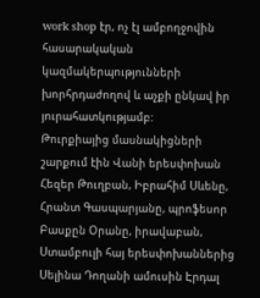work shop էր, ոչ էլ ամբողջովին հասարակական կազմակերպությունների խորհրդաժողով և աչքի ընկավ իր յուրահատկությամբ:
Թուրքիայից մասնակիցների շարքում էին Վանի երեսփոխան Հեզեր Թուղբան, Իբրահիմ Սևենը, Հրանտ Գասպարյանը, պրոֆեսոր Բասքըն Օրանը, իրավաբան, Ստամբուլի հայ երեսփոխաններից Սելինա Դողանի ամուսին Էրդալ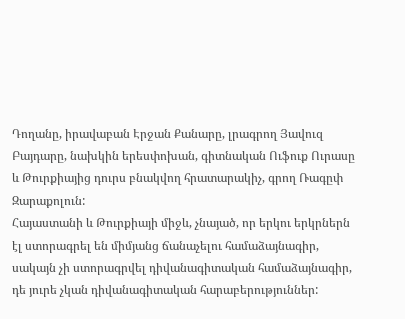Դողանը, իրավաբան Էրջան Քանարը, լրագրող Յավուզ Բայդարը, նախկին երեսփոխան, գիտնական Ուֆուք Ուրասը և Թուրքիայից դուրս բնակվող հրատարակիչ, գրող Ռագըփ Զարաքոլուն:
Հայաստանի և Թուրքիայի միջև, չնայած, որ երկու երկրներն էլ ստորագրել են միմյանց ճանաչելու համաձայնագիր, սակայն չի ստորագրվել դիվանագիտական համաձայնագիր, դե յուրե չկան դիվանագիտական հարաբերություններ: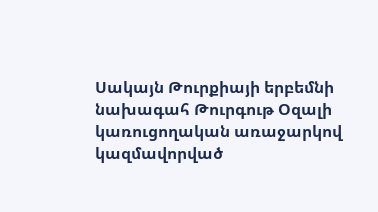Սակայն Թուրքիայի երբեմնի նախագահ Թուրգութ Օզալի կառուցողական առաջարկով կազմավորված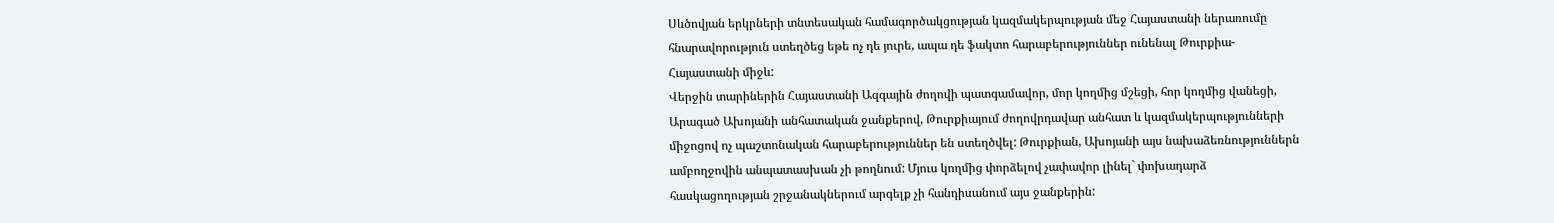Սևծովյան երկրների տնտեսական համագործակցության կազմակերպության մեջ Հայաստանի ներառումը հնարավորություն ստեղծեց եթե ոչ դե յուրե, ապա դե ֆակտո հարաբերություններ ունենալ Թուրքիա-Հայաստանի միջև:
Վերջին տարիներին Հայաստանի Ազգային ժողովի պատգամավոր, մոր կողմից մշեցի, հոր կողմից վանեցի, Արագած Ախոյանի անհատական ջանքերով, Թուրքիայում ժողովրդավար անհատ և կազմակերպությունների միջոցով ոչ պաշտոնական հարաբերություններ են ստեղծվել: Թուրքիան, Ախոյանի այս նախաձեռնություններն ամբողջովին անպատասխան չի թողնում: Մյուս կողմից փորձելով չափավոր լինել` փոխադարձ հասկացողության շրջանակներում արգելք չի հանդիսանում այս ջանքերին: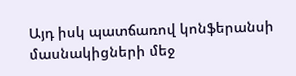Այդ իսկ պատճառով կոնֆերանսի մասնակիցների մեջ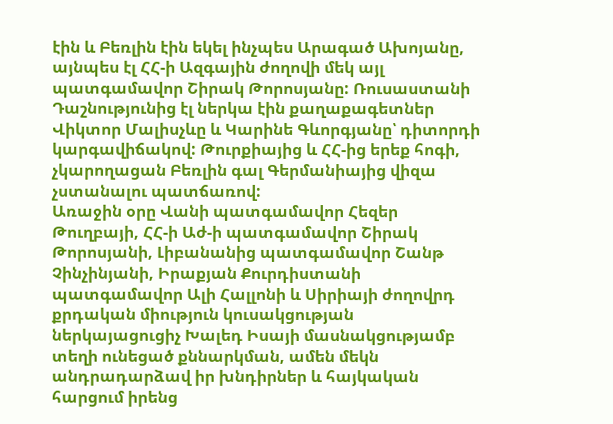էին և Բեռլին էին եկել ինչպես Արագած Ախոյանը, այնպես էլ ՀՀ-ի Ազգային ժողովի մեկ այլ պատգամավոր Շիրակ Թորոսյանը: Ռուսաստանի Դաշնությունից էլ ներկա էին քաղաքագետներ Վիկտոր Մալիսչևը և Կարինե Գևորգյանը՝ դիտորդի կարգավիճակով: Թուրքիայից և ՀՀ-ից երեք հոգի, չկարողացան Բեռլին գալ Գերմանիայից վիզա չստանալու պատճառով:
Առաջին օրը Վանի պատգամավոր Հեզեր Թուղբայի, ՀՀ-ի Աժ-ի պատգամավոր Շիրակ Թորոսյանի, Լիբանանից պատգամավոր Շանթ Չինչինյանի, Իրաքյան Քուրդիստանի պատգամավոր Ալի Հալլոնի և Սիրիայի ժողովրդ քրդական միություն կուսակցության ներկայացուցիչ Խալեդ Իսայի մասնակցությամբ տեղի ունեցած քննարկման, ամեն մեկն անդրադարձավ իր խնդիրներ և հայկական հարցում իրենց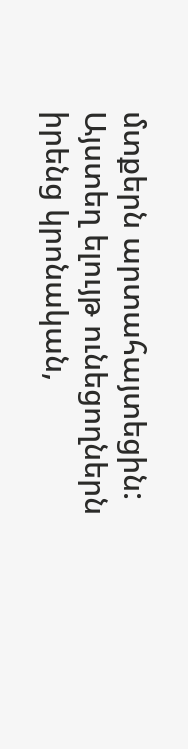մտքերն արտահայտեցին:
Այստեղ ելույթ ունեցողներն իրենց կրոնական,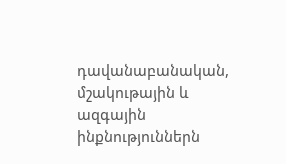դավանաբանական, մշակութային և ազգային ինքնություններն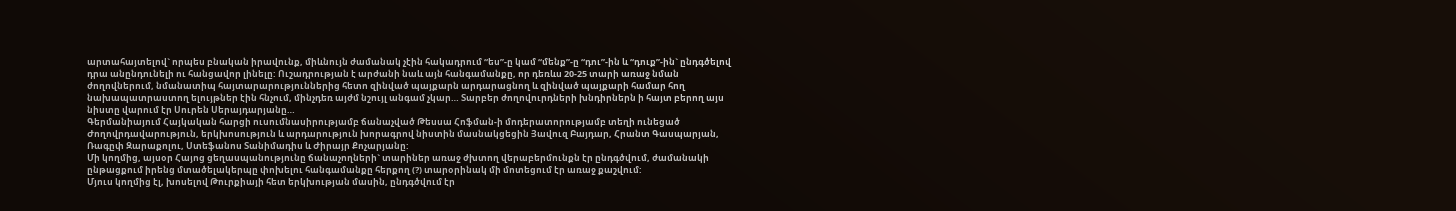արտահայտելով` որպես բնական իրավունք, միևնույն ժամանակ չէին հակադրում “ես”-ը կամ “մենք”-ը “դու”-ին և “դուք”-ին` ընդգծելով դրա անընդունելի ու հանցավոր լինելը: Ուշադրության է արժանի նաև այն հանգամանքը, որ դեռևս 20-25 տարի առաջ նման ժողովներում, նմանատիպ հայտարարություններից հետո զինված պայքարն արդարացնող և զինված պայքարի համար հող նախապատրաստող ելույթներ էին հնչում, մինչդեռ այժմ նշույլ անգամ չկար… Տարբեր ժողովուրդների խնդիրներն ի հայտ բերող այս նիստը վարում էր Սուրեն Սերայդարյանը…
Գերմանիայում Հայկական հարցի ուսումնասիրությամբ ճանաչված Թեսսա Հոֆման-ի մոդերատորությամբ տեղի ունեցած Ժողովրդավարություն, երկխոսություն և արդարություն խորագրով նիստին մասնակցեցին Յավուզ Բայդար, Հրանտ Գասպարյան, Ռագըփ Զարաքոլու, Ստեֆանոս Տանիմադիս և Ժիրայր Քոչարյանը:
Մի կողմից, այսօր Հայոց ցեղասպանությունը ճանաչողների` տարիներ առաջ ժխտող վերաբերմունքն էր ընդգծվում, ժամանակի ընթացքում իրենց մտածելակերպը փոխելու հանգամանքը հերքող (?) տարօրինակ մի մոտեցում էր առաջ քաշվում:
Մյուս կողմից էլ, խոսելով Թուրքիայի հետ երկխության մասին, ընդգծվում էր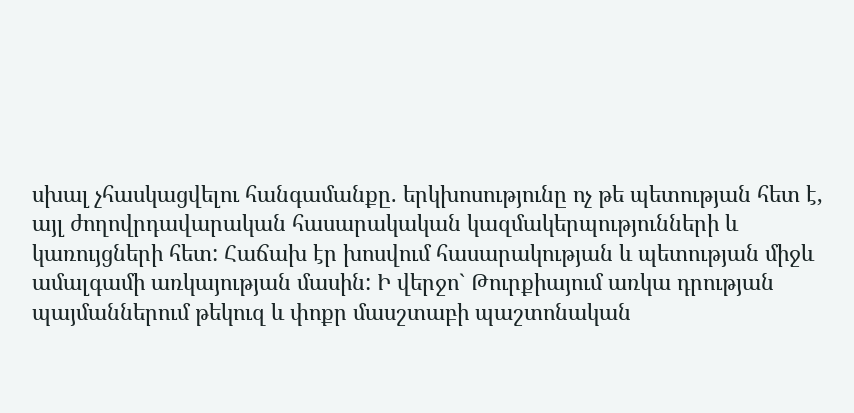սխալ չհասկացվելու հանգամանքը. երկխոսությունը ոչ թե պետության հետ է, այլ ժողովրդավարական հասարակական կազմակերպությունների և կառույցների հետ: Հաճախ էր խոսվում հասարակության և պետության միջև ամալգամի առկայության մասին: Ի վերջո` Թուրքիայում առկա դրության պայմաններում թեկուզ և փոքր մասշտաբի պաշտոնական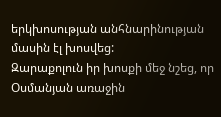երկխոսության անհնարինության մասին էլ խոսվեց:
Զարաքոլուն իր խոսքի մեջ նշեց, որ Օսմանյան առաջին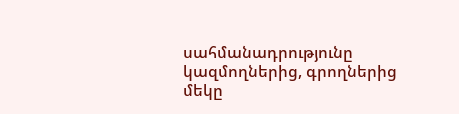սահմանադրությունը կազմողներից, գրողներից մեկը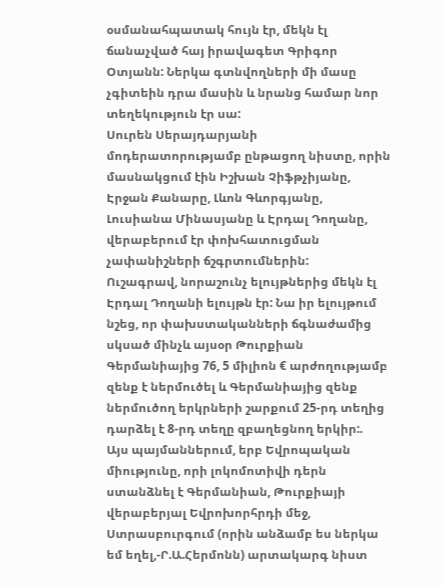օսմանահպատակ հույն էր, մեկն էլ ճանաչված հայ իրավագետ Գրիգոր Օտյանն: Ներկա գտնվողների մի մասը չգիտեին դրա մասին և նրանց համար նոր տեղեկություն էր սա:
Սուրեն Սերայդարյանի մոդերատորությամբ ընթացող նիստը, որին մասնակցում էին Իշխան Չիֆթչիյանը, Էրջան Քանարը, Լևոն Գևորգյանը, Լուսիանա Մինասյանը և Էրդալ Դողանը, վերաբերում էր փոխհատուցման չափանիշների ճշգրտումներին:
Ուշագրավ, նորաշունչ ելույթներից մեկն էլ Էրդալ Դողանի ելույթն էր: Նա իր ելույթում նշեց, որ փախստականների ճգնաժամից սկսած մինչև այսօր Թուրքիան Գերմանիայից 76, 5 միլիոն € արժողությամբ զենք է ներմուծել և Գերմանիայից զենք ներմուծող երկրների շարքում 25-րդ տեղից դարձել է 8-րդ տեղը զբաղեցնող երկիր:.
Այս պայմաններում, երբ Եվրոպական միությունը, որի լոկոմոտիվի դերն ստանձնել է Գերմանիան, Թուրքիայի վերաբերյալ Եվրոխորհրդի մեջ, Ստրասբուրգում (որին անձամբ ես ներկա եմ եղել,-Ր.Ա.Հերմոնն) արտակարգ նիստ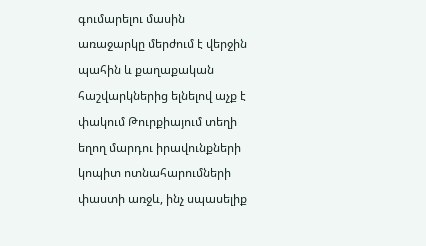գումարելու մասին առաջարկը մերժում է վերջին պահին և քաղաքական հաշվարկներից ելնելով աչք է փակում Թուրքիայում տեղի եղող մարդու իրավունքների կոպիտ ոտնահարումների փաստի առջև, ինչ սպասելիք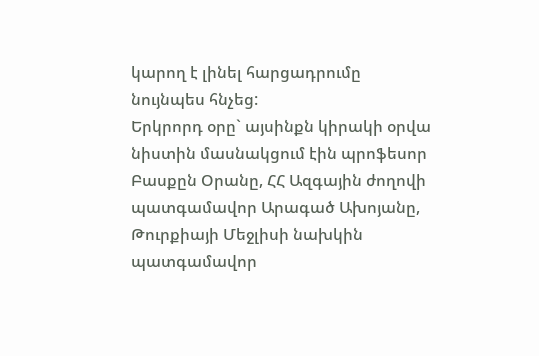կարող է լինել հարցադրումը նույնպես հնչեց:
Երկրորդ օրը` այսինքն կիրակի օրվա նիստին մասնակցում էին պրոֆեսոր Բասքըն Օրանը, ՀՀ Ազգային ժողովի պատգամավոր Արագած Ախոյանը, Թուրքիայի Մեջլիսի նախկին պատգամավոր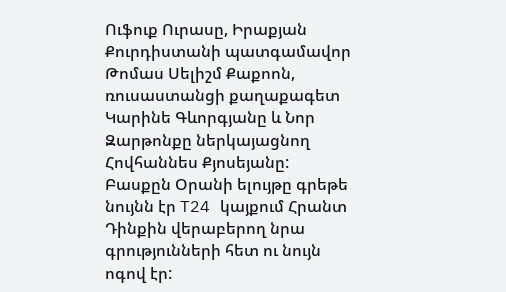Ուֆուք Ուրասը, Իրաքյան Քուրդիստանի պատգամավոր Թոմաս Սելիշմ Քաքոոն, ռուսաստանցի քաղաքագետ Կարինե Գևորգյանը և Նոր Զարթոնքը ներկայացնող Հովհաննես Քյոսեյանը:
Բասքըն Օրանի ելույթը գրեթե նույնն էր T24 կայքում Հրանտ Դինքին վերաբերող նրա գրությունների հետ ու նույն ոգով էր: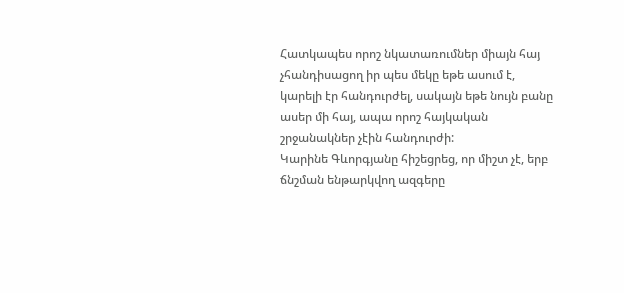Հատկապես որոշ նկատառումներ միայն հայ չհանդիսացող իր պես մեկը եթե ասում է, կարելի էր հանդուրժել, սակայն եթե նույն բանը ասեր մի հայ, ապա որոշ հայկական շրջանակներ չէին հանդուրժի:
Կարինե Գևորգյանը հիշեցրեց, որ միշտ չէ, երբ ճնշման ենթարկվող ազգերը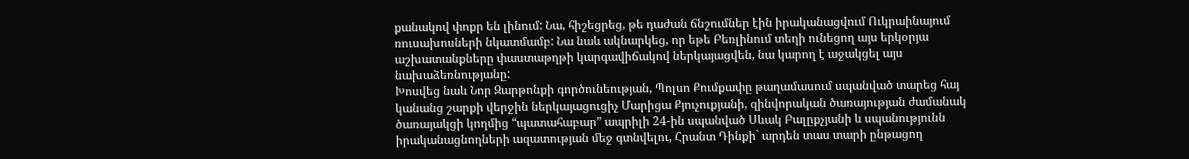քանակով փոքր են լինում: Նա, հիշեցրեց, թե դաժան ճնշումներ էին իրականացվում Ուկրաինայում ռուսախոսների նկատմամբ: Նա նաև ակնարկեց, որ եթե Բեռլինում տեղի ունեցող այս երկօրյա աշխատանքները փաստաթղթի կարգավիճակով ներկայացվեն, նա կարող է աջակցել այս նախաձեռնությանը:
Խոսվեց նաև Նոր Զարթոնքի գործունեության, Պոլսո Քումքափը թաղամասում սպանված տարեց հայ կանանց շարքի վերջին ներկայացուցիչ Մարիցա Քյուչուքյանի, զինվորական ծառայության ժամանակ ծառայակցի կողմից “պատահաբար” ապրիլի 24-ին սպանված Սևակ Բալըքչյանի և սպանությունն իրականացնողների ազատության մեջ գտնվելու, Հրանտ Դինքի` արդեն տաս տարի ընթացող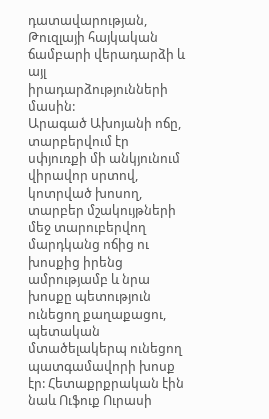դատավարության, Թուզլայի հայկական ճամբարի վերադարձի և այլ իրադարձությունների մասին:
Արագած Ախոյանի ոճը, տարբերվում էր սփյուռքի մի անկյունում վիրավոր սրտով, կոտրված խոսող, տարբեր մշակույթների մեջ տարուբերվող մարդկանց ոճից ու խոսքից իրենց ամրությամբ և նրա խոսքը պետություն ունեցող քաղաքացու, պետական մտածելակերպ ունեցող պատգամավորի խոսք էր: Հետաքրքրական էին նաև Ուֆուք Ուրասի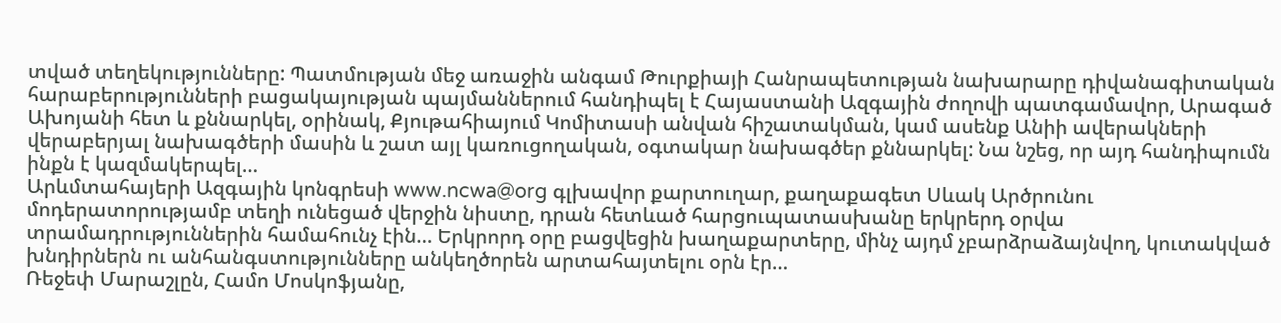տված տեղեկությունները: Պատմության մեջ առաջին անգամ Թուրքիայի Հանրապետության նախարարը դիվանագիտական հարաբերությունների բացակայության պայմաններում հանդիպել է Հայաստանի Ազգային ժողովի պատգամավոր, Արագած Ախոյանի հետ և քննարկել, օրինակ, Քյութահիայում Կոմիտասի անվան հիշատակման, կամ ասենք Անիի ավերակների վերաբերյալ նախագծերի մասին և շատ այլ կառուցողական, օգտակար նախագծեր քննարկել: Նա նշեց, որ այդ հանդիպումն ինքն է կազմակերպել…
Արևմտահայերի Ազգային կոնգրեսի www.ncwa@org գլխավոր քարտուղար, քաղաքագետ Սևակ Արծրունու մոդերատորությամբ տեղի ունեցած վերջին նիստը, դրան հետևած հարցուպատասխանը երկրերդ օրվա տրամադրություններին համահունչ էին… Երկրորդ օրը բացվեցին խաղաքարտերը, մինչ այդմ չբարձրաձայնվող, կուտակված խնդիրներն ու անհանգստությունները անկեղծորեն արտահայտելու օրն էր…
Ռեջեփ Մարաշլըն, Համո Մոսկոֆյանը,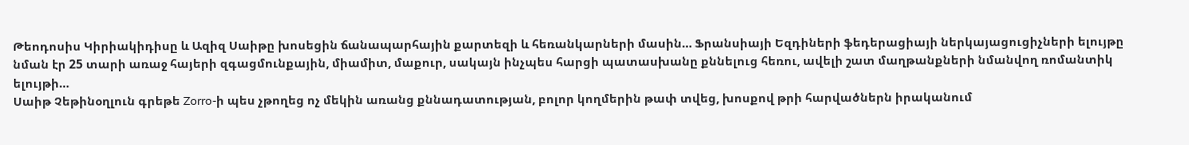Թեոդոսիս Կիրիակիդիսը և Ազիզ Սաիթը խոսեցին ճանապարհային քարտեզի և հեռանկարների մասին… Ֆրանսիայի Եզդիների ֆեդերացիայի ներկայացուցիչների ելույթը նման էր 25 տարի առաջ հայերի զգացմունքային, միամիտ, մաքուր, սակայն ինչպես հարցի պատասխանը քննելուց հեռու, ավելի շատ մաղթանքների նմանվող ռոմանտիկ ելույթի…
Սաիթ Չեթինօղլուն գրեթե Zorro-ի պես չթողեց ոչ մեկին առանց քննադատության, բոլոր կողմերին թափ տվեց, խոսքով թրի հարվածներն իրականում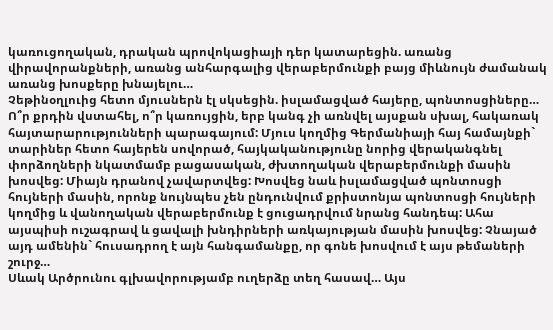կառուցողական, դրական պրովոկացիայի դեր կատարեցին. առանց վիրավորանքների, առանց անհարգալից վերաբերմունքի բայց միևնույն ժամանակ առանց խոսքերը խնայելու…
Չեթինօղլուից հետո մյուսներն էլ սկսեցին. իսլամացված հայերը, պոնտոսցիները…
Ո՞ր քրդին վստահել, ո՞ր կառույցին, երբ կանգ չի առնվել այսքան սխալ, հակառակ հայտարարությունների պարագայում: Մյուս կողմից Գերմանիայի հայ համայնքի` տարիներ հետո հայերեն սովորած, հայկականությունը նորից վերականգնել փորձողների նկատմամբ բացասական, ժխտողական վերաբերմունքի մասին խոսվեց: Միայն դրանով չավարտվեց: Խոսվեց նաև իսլամացված պոնտոսցի հույների մասին, որոնք նույնպես չեն ընդունվում քրիստոնյա պոնտոսցի հույների կողմից և վանողական վերաբերմունք է ցուցադրվում նրանց հանդեպ: Ահա այսպիսի ուշագրավ և ցավալի խնդիրների առկայության մասին խոսվեց: Չնայած այդ ամենին` հուսադրող է այն հանգամանքը, որ գոնե խոսվում է այս թեմաների շուրջ…
Սևակ Արծրունու գլխավորությամբ ուղերձը տեղ հասավ… Այս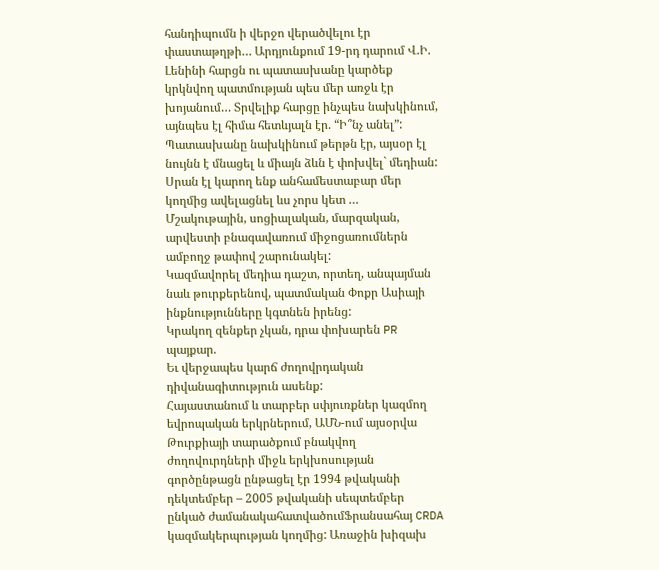հանդիպումն ի վերջո վերածվելու էր փաստաթղթի… Արդյունքում 19-րդ դարում Վ.Ի. Լենինի հարցն ու պատասխանը կարծեք կրկնվող պատմության պես մեր առջև էր խոյանում… Տրվելիք հարցը ինչպես նախկինում, այնպես էլ հիմա հետևյալն էր. “Ի՞նչ անել”: Պատասխանը նախկինում թերթն էր, այսօր էլ նույնն է մնացել և միայն ձևն է փոխվել` մեդիան: Սրան էլ կարող ենք անհամեստաբար մեր կողմից ավելացնել ևս չորս կետ …
Մշակութային, սոցիալական, մարզական, արվեստի բնագավառում միջոցառումներն ամբողջ թափով շարունակել:
Կազմավորել մեդիա դաշտ, որտեղ, անպայման նաև թուրքերենով, պատմական Փոքր Ասիայի ինքնությունները կգտնեն իրենց:
Կրակող զենքեր չկան, դրա փոխարեն PR պայքար.
Եւ վերջապես կարճ ժողովրդական դիվանագիտություն ասենք:
Հայաստանում և տարբեր սփյուռքներ կազմող եվրոպական երկրներում, ԱՄՆ-ում այսօրվա Թուրքիայի տարածքում բնակվող ժողովուրդների միջև երկխոսության գործընթացն ընթացել էր 1994 թվականի դեկտեմբեր – 2005 թվականի սեպտեմբեր ընկած ժամանակահատվածումՖրանսահայ CRDA կազմակերպության կողմից: Առաջին խիզախ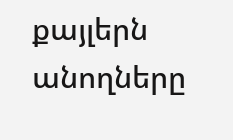քայլերն անողները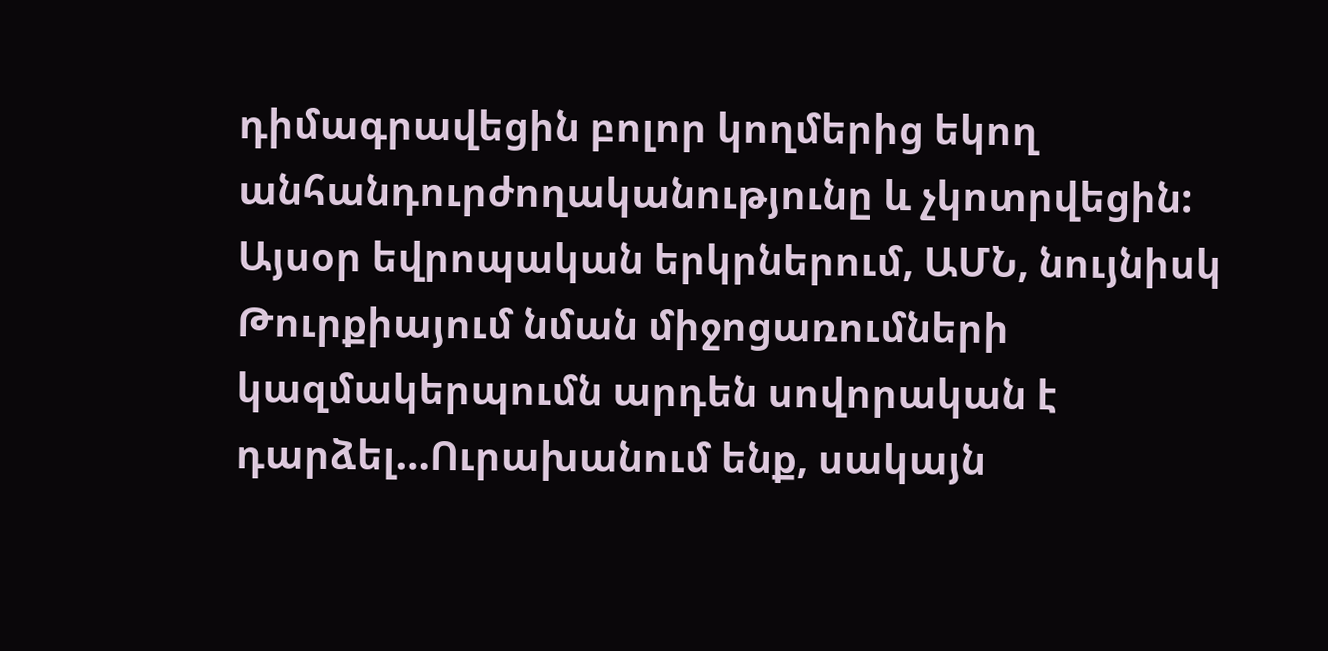դիմագրավեցին բոլոր կողմերից եկող անհանդուրժողականությունը և չկոտրվեցին:
Այսօր եվրոպական երկրներում, ԱՄՆ, նույնիսկ Թուրքիայում նման միջոցառումների կազմակերպումն արդեն սովորական է դարձել…Ուրախանում ենք, սակայն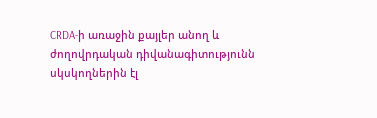CRDA-ի առաջին քայլեր անող և ժողովրդական դիվանագիտությունն սկսկողներին էլ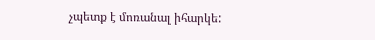չպետք է մոռանալ իհարկե: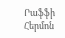Րաֆֆի Հերմոն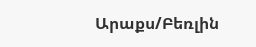Արաքս/Բեռլին